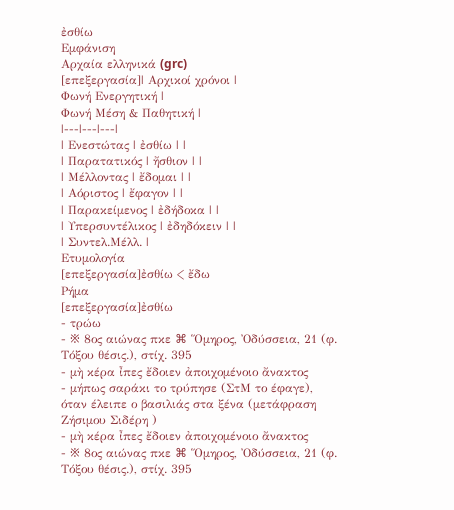ἐσθίω
Εμφάνιση
Αρχαία ελληνικά (grc)
[επεξεργασία]| Αρχικοί χρόνοι |
Φωνή Eνεργητική |
Φωνή Μέση & Παθητική |
|---|---|---|
| Ενεστώτας | ἐσθίω | |
| Παρατατικός | ἤσθιον | |
| Μέλλοντας | ἔδομαι | |
| Αόριστος | ἔφαγον | |
| Παρακείμενος | ἐδήδοκα | |
| Υπερσυντέλικος | ἐδηδόκειν | |
| Συντελ.Μέλλ. |
Ετυμολογία
[επεξεργασία]ἐσθίω < ἔδω
Ρήμα
[επεξεργασία]ἐσθίω
- τρώω
- ※ 8ος αιώνας πκε ⌘ Ὅμηρος, Ὀδύσσεια, 21 (φ. Τόξου θέσις.), στίχ. 395
- μὴ κέρα ἶπες ἔδοιεν ἀποιχομένοιο ἄνακτος
- μήπως σαράκι το τρύπησε (ΣτΜ το έφαγε), όταν έλειπε ο βασιλιάς στα ξένα (μετάφραση Ζήσιμου Σιδέρη )
- μὴ κέρα ἶπες ἔδοιεν ἀποιχομένοιο ἄνακτος
- ※ 8ος αιώνας πκε ⌘ Ὅμηρος, Ὀδύσσεια, 21 (φ. Τόξου θέσις.), στίχ. 395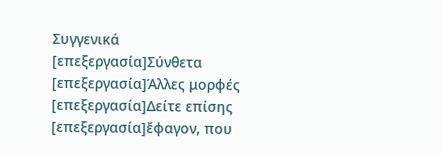Συγγενικά
[επεξεργασία]Σύνθετα
[επεξεργασία]Άλλες μορφές
[επεξεργασία]Δείτε επίσης
[επεξεργασία]ἔφαγον, που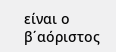είναι ο β΄αόριστος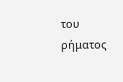του ρήματος